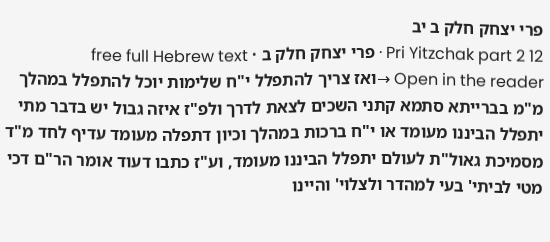פרי יצחק חלק ב יב
Pri Yitzchak part 2 12 · פרי יצחק חלק ב · free full Hebrew text
Open in the reader →ואז צריך להתפלל י"ח שלימות יוכל להתפלל במהלך מ"מ בברייתא סתמא קתני השכים לצאת לדרך ולפ"ז איזה גבול יש בדבר מתי יתפלל הביננו מעומד או י"ח ברכות במהלך וכיון דתפלה מעומד עדיף לחד מ"ד מסמיכת גאול"ת לעולם יתפלל הביננו מעומד, וע"ז כתבו דעוד אומר הר"ם דכי מטי לביתי' בעי למהדר ולצלוי' והיינו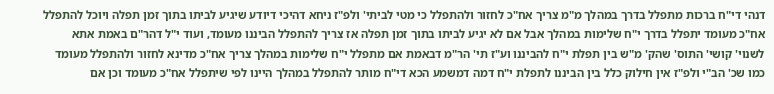דנהי די"ח ברכות מתפלל בדרך במהלך מ"מ צריך אח"כ לחזור ולהתפלל כי מטי לביתי' ולפ"ז ניחא דהיכי דיודע שיגיע לביתו בתוך זמן תפלה ויוכל להתפלל אח"כ מעומד יתפלל בדרך י"ח שלימות במהלך אבל אם לא יגיע לביתו בתוך זמן תפלה אז צריך להתפלל הביננו מעומד, ועוד י"ל דהר"ם באמת אתא לשנוי' קושי' התוס' שהק' מ"ש בין תפלת י"ח להביננו וע"ז תי' הר"מ דבאמת אם מתפלל י"ח שלימות במהלך צריך אח"כ מדינא לחזור ולהתפלל מעומד כמו שכ' הב"י ולפ"ז אין חילוק כלל בין הביננו לתפלת י"ח דמה דמשמע הכא די"ח מותר להתפלל במהלך היינו לפי שיתפלל אח"כ מעומד וכן אם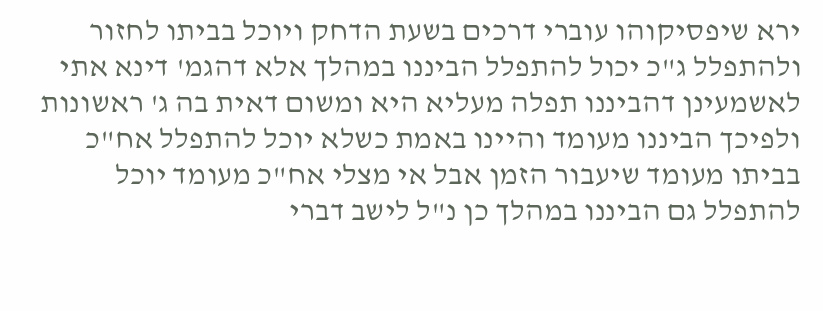ירא שיפסיקוהו עוברי דרכים בשעת הדחק ויוכל בביתו לחזור ולהתפלל ג"כ יכול להתפלל הביננו במהלך אלא דהגמ' דינא אתי לאשמעינן דהביננו תפלה מעליא היא ומשום דאית בה ג' ראשונות ולפיכך הביננו מעומד והיינו באמת כשלא יוכל להתפלל אח"כ בביתו מעומד שיעבור הזמן אבל אי מצלי אח"כ מעומד יוכל להתפלל גם הביננו במהלך כן נ"ל לישב דברי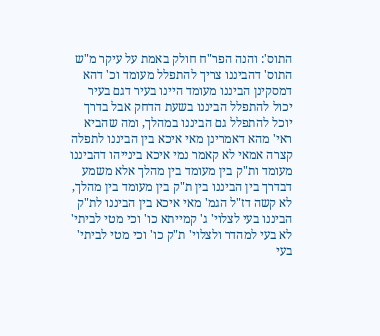התוס': והנה הפר"ח חולק באמת על עיקר מ"ש התוס' דהביננו צריך להתפלל מעומד וכ' דהא דמסקינן הביננו מעומד היינו בעיר דגם בעיר יכול להתפלל הביננו בשעת הדחק אבל בדרך יוכל להתפלל גם הביננו במהלך, ומה שהביא ראי' מהא דאמרינן מאי איכא בין הביננו לתפלה קצרה אמאי לא קאמר נמי איכא בינייהו דהביננו מעומד ות"ק בין מעומד בין מהלך אלא משמע דבדרך בין הביננו בין ת"ק בין מעומד בין מהלך, לא קשה דז"ל הגמ' מאי איכא בין הביננו לת"ק הביננו בעי לצלוי' ג' קמייתא כו' וכי מטי לביתי' לא בעי למהדר ולצלוי' ת"ק כו' וכי מטי לביתי' בעי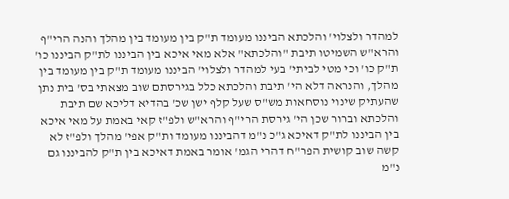למהדר ולצלוי' והלכתא הביננו מעומד ת"ק בין מעומד בין מהלך והנה הרי"ף והרא"ש השמיטו תיבת "והלכתא" אלא מאי איכא בין הביננו לת"ק הביננו כו' ת"ק כו' וכי מטי לביתי' בעי למהדר ולצלוי' הביננו מעומד ת"ק בין מעומד בין מהלך, והנראה דלא הי' תיבת והלכתא כלל בגירסתם שוב מצאתי בס' בית נתן שהעתיק שינוי נוסחאות מש"ס שעל קלף ישן שכ' בהדיא דליכא שם תיבת והלכתא וברור שכן הי' גירסת הרי"ף והרא"ש ולפ"ז קאי באמת על מאי איכא בין הביננו לת"ק דאיכא ג"כ נ"מ דהביננו מעומד ות"ק אפי' מהלך ולפ"ז לא קשה שוב קושית הפר"ח דהרי הגמ' אומר באמת דאיכא בין ת"ק להביננו גם נ"מ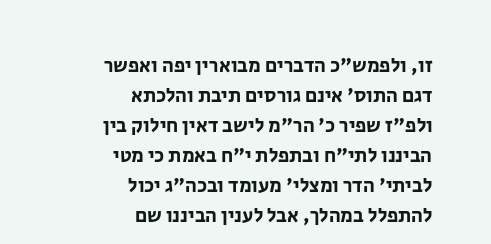זו, ולפמש"כ הדברים מבוארין יפה ואפשר דגם התוס' אינם גורסים תיבת והלכתא ולפ"ז שפיר כ' הר"מ לישב דאין חילוק בין הביננו לתי"ח ובתפלת י"ח באמת כי מטי לביתי' הדר ומצלי' מעומד ובכה"ג יכול להתפלל במהלך, אבל לענין הביננו שם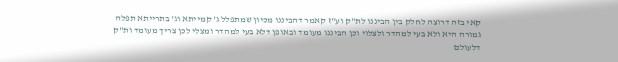קאי בזה דרוצה לחלק בין הביננו לת"ק וע"ז קאמר דהביננו מכיון שמתפלל ג' קמייתא וג' בתרייתא תפלה גמורה היא ולא בעי למהדר ולצלוי וכן הביננו מעומד ובאופן דלא בעי למהדר ומצלי לכן צריך מעומד ות"ק דלעולם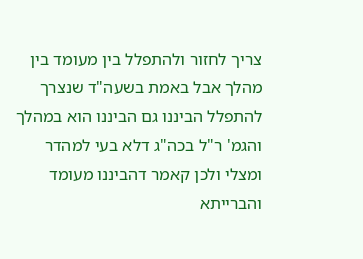צריך לחזור ולהתפלל בין מעומד בין מהלך אבל באמת בשעה"ד שנצרך להתפלל הביננו גם הביננו הוא במהלך והגמ' ר"ל בכה"ג דלא בעי למהדר ומצלי ולכן קאמר דהביננו מעומד והברייתא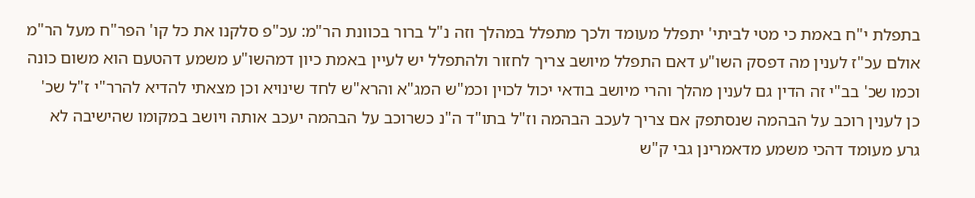בתפלת י"ח באמת כי מטי לביתי' יתפלל מעומד ולכך מתפלל במהלך וזה נ"ל ברור בכוונת הר"מ: עכ"פ סלקנו את כל קו' הפר"ח מעל הר"מ אולם עכ"ז לענין מה דפסק השו"ע דאם התפלל מיושב צריך לחזור ולהתפלל יש לעיין באמת כיון דמהשו"ע משמע דהטעם הוא משום כונה וכמו שכ' בב"י זה הדין גם לענין מהלך והרי מיושב בודאי יכול לכוין וכמ"ש המג"א והרא"ש לחד שינויא וכן מצאתי להדיא להרר"י ז"ל שכ' כן לענין רוכב על הבהמה שנסתפק אם צריך לעכב הבהמה וז"ל בתו"ד ה"נ כשרוכב על הבהמה יעכב אותה ויושב במקומו שהישיבה לא גרע מעומד דהכי משמע מדאמרינן גבי ק"ש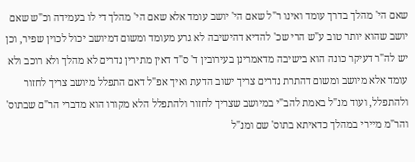שאם הי' מהלך בדרך עומד ואינו ר"ל שאם הי' יושב עומד אלא שאם הי' מהלך די לו בעמידה וכ"ש שאם יושב שהוא יותר טוב ע"ש הרי שכ' להדיא דהישיבה לא גרע מעומד ומשום דמיושב יכול לכוין שפיר, וכן יש לה"ר דעיקר כונה הוא בישיבה מדאמרינן בעירובין ד' ס"ד דאין מתירין נדרים לא מהלך ולא רוכב ולא עומד אלא מיושב ומשום דהתרת נדרים צריך ישוב הדעת ואיך אפ"ל דאם התפלל מיושב צריך לחזור ולהתפלל, ועוד מנ"ל באמת להב"י במיושב שצריך לחזור ולהתפלל הלא מקורו הוא מדברי הר"ם שבתוס' והר"מ מיירי במהלך כדאיתא בתוס' שם ומנ"ל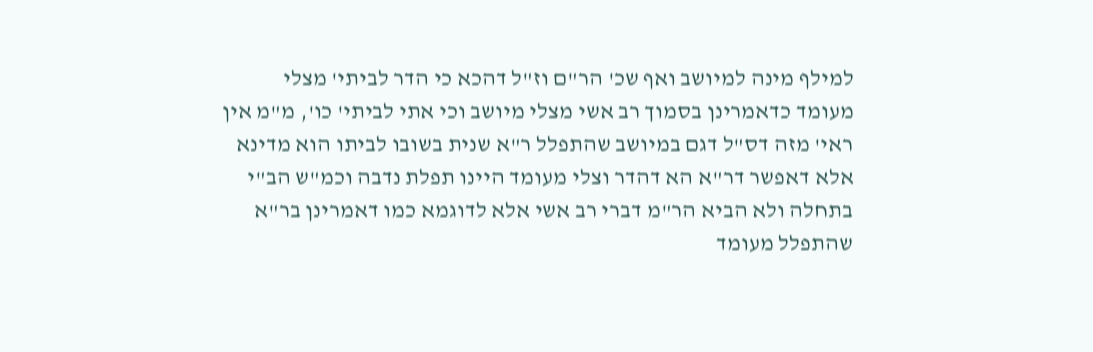למילף מינה למיושב ואף שכ' הר"ם וז"ל דהכא כי הדר לביתי' מצלי מעומד כדאמרינן בסמוך רב אשי מצלי מיושב וכי אתי לביתי' כו', מ"מ אין ראי' מזה דס"ל דגם במיושב שהתפלל ר"א שנית בשובו לביתו הוא מדינא אלא דאפשר דר"א הא דהדר וצלי מעומד היינו תפלת נדבה וכמ"ש הב"י בתחלה ולא הביא הר"מ דברי רב אשי אלא לדוגמא כמו דאמרינן בר"א שהתפלל מעומד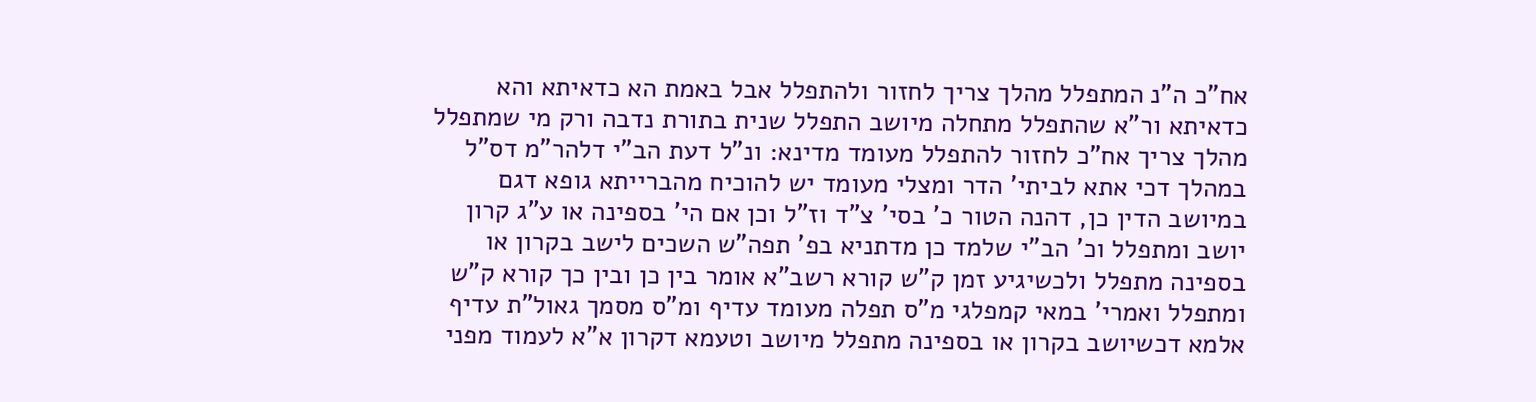אח"כ ה"נ המתפלל מהלך צריך לחזור ולהתפלל אבל באמת הא כדאיתא והא כדאיתא ור"א שהתפלל מתחלה מיושב התפלל שנית בתורת נדבה ורק מי שמתפלל מהלך צריך אח"כ לחזור להתפלל מעומד מדינא: ונ"ל דעת הב"י דלהר"מ דס"ל במהלך דכי אתא לביתי' הדר ומצלי מעומד יש להוכיח מהברייתא גופא דגם במיושב הדין כן, דהנה הטור כ' בסי' צ"ד וז"ל וכן אם הי' בספינה או ע"ג קרון יושב ומתפלל וכ' הב"י שלמד כן מדתניא בפ' תפה"ש השכים לישב בקרון או בספינה מתפלל ולכשיגיע זמן ק"ש קורא רשב"א אומר בין כן ובין כך קורא ק"ש ומתפלל ואמרי' במאי קמפלגי מ"ס תפלה מעומד עדיף ומ"ס מסמך גאול"ת עדיף אלמא דכשיושב בקרון או בספינה מתפלל מיושב וטעמא דקרון א"א לעמוד מפני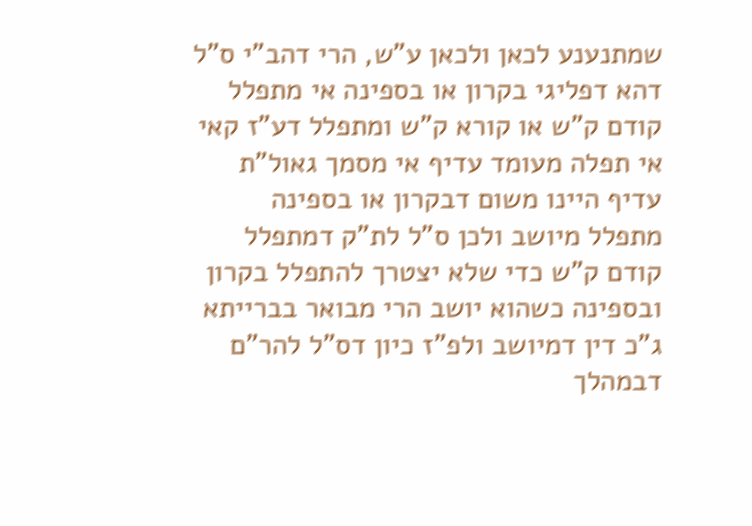שמתנענע לכאן ולכאן ע"ש, הרי דהב"י ס"ל דהא דפליגי בקרון או בספינה אי מתפלל קודם ק"ש או קורא ק"ש ומתפלל דע"ז קאי אי תפלה מעומד עדיף אי מסמך גאול"ת עדיף היינו משום דבקרון או בספינה מתפלל מיושב ולכן ס"ל לת"ק דמתפלל קודם ק"ש כדי שלא יצטרך להתפלל בקרון ובספינה כשהוא יושב הרי מבואר בברייתא ג"כ דין דמיושב ולפ"ז כיון דס"ל להר"ם דבמהלך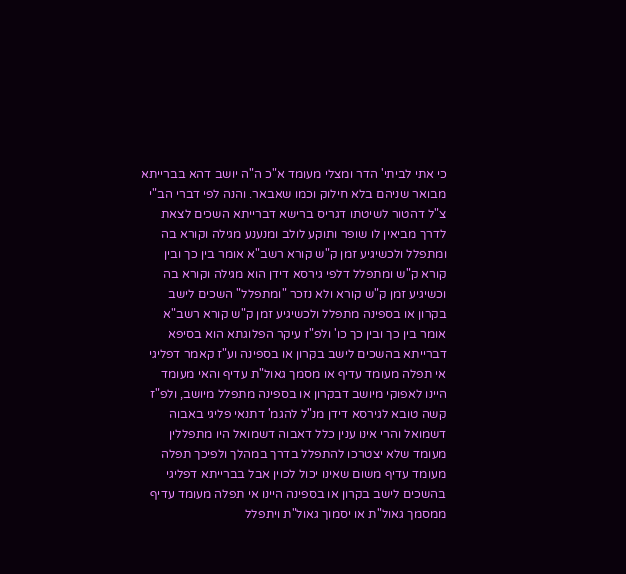כי אתי לביתי' הדר ומצלי מעומד א"כ ה"ה יושב דהא בברייתא מבואר שניהם בלא חילוק וכמו שאבאר. והנה לפי דברי הב"י צ"ל דהטור לשיטתו דגריס ברישא דברייתא השכים לצאת לדרך מביאין לו שופר ותוקע לולב ומנענע מגילה וקורא בה ומתפלל ולכשיגיע זמן ק"ש קורא רשב"א אומר בין כך ובין קורא ק"ש ומתפלל דלפי גירסא דידן הוא מגילה וקורא בה וכשיגיע זמן ק"ש קורא ולא נזכר "ומתפלל" השכים לישב בקרון או בספינה מתפלל ולכשיגיע זמן ק"ש קורא רשב"א אומר בין כך ובין כך כו' ולפ"ז עיקר הפלוגתא הוא בסיפא דברייתא בהשכים לישב בקרון או בספינה וע"ז קאמר דפליגי אי תפלה מעומד עדיף או מסמך גאול"ת עדיף והאי מעומד היינו לאפוקי מיושב דבקרון או בספינה מתפלל מיושב, ולפ"ז קשה טובא לגירסא דידן מנ"ל להגמ' דתנאי פליגי באבוה דשמואל והרי אינו ענין כלל דאבוה דשמואל היו מתפללין מעומד שלא יצטרכו להתפלל בדרך במהלך ולפיכך תפלה מעומד עדיף משום שאינו יכול לכוין אבל בברייתא דפליגי בהשכים לישב בקרון או בספינה היינו אי תפלה מעומד עדיף ממסמך גאול"ת או יסמוך גאול"ת ויתפלל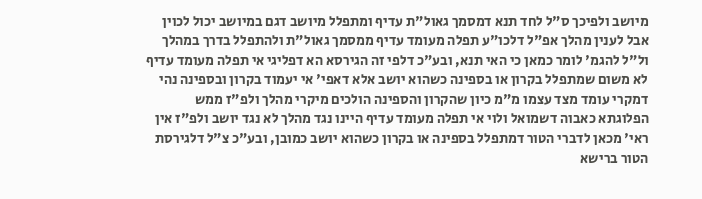מיושב ולפיכך ס"ל לחד תנא דמסמך גאול"ת עדיף ומתפלל מיושב דגם במיושב יכול לכוין אבל לענין מהלך אפ"ל דלכו"ע תפלה מעומד עדיף ממסמך גאול"ת ולהתפלל בדרך במהלך ול"ל להגמ' לומר כמאן כי האי תנא, ובע"כ דלפי זה הגירסא הא דפליגי אי תפלה מעומד עדיף לא משום שמתפלל בקרון או בספינה כשהוא יושב אלא דאפי' אי יעמוד בקרון ובספינה נהי דמקרי עומד מצד עצמו מ"מ כיון שהקרון והספינה הולכים מיקרי מהלך ולפ"ז ממש הפלוגתא כאבוה דשמואל ולוי אי תפלה מעומד עדיף היינו נגד מהלך לא נגד יושב ולפ"ז אין ראי' מכאן לדברי הטור דמתפלל בספינה או בקרון כשהוא יושב כמובן, ובע"כ צ"ל דלגירסת הטור ברישא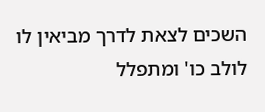השכים לצאת לדרך מביאין לו לולב כו' ומתפלל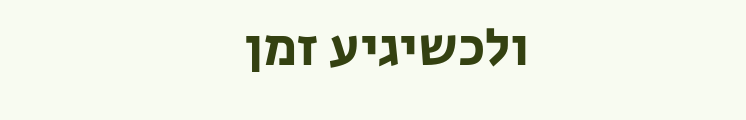ולכשיגיע זמן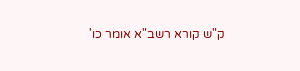ק"ש קורא רשב"א אומר כו'